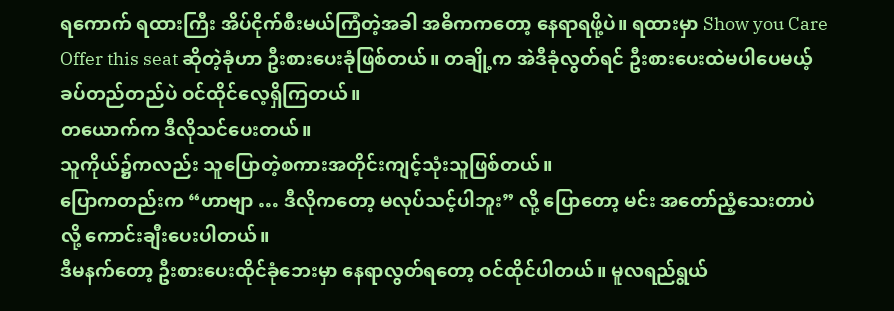ရကောက် ရထားကြီး အိပ်ငိုက်စီးမယ်ကြံတဲ့အခါ အဓိကကတော့ နေရာရဖို့ပဲ။ ရထားမှာ Show you Care Offer this seat ဆိုတဲ့ခုံဟာ ဦးစားပေးခုံဖြစ်တယ်။ တချို့က အဲဒီခုံလွတ်ရင် ဦးစားပေးထဲမပါပေမယ့် ခပ်တည်တည်ပဲ ဝင်ထိုင်လေ့ရှိကြတယ်။
တယောက်က ဒီလိုသင်ပေးတယ်။
သူကိုယ်၌ကလည်း သူပြောတဲ့စကားအတိုင်းကျင့်သုံးသူဖြစ်တယ်။
ပြောကတည်းက “ဟာဗျာ … ဒီလိုကတော့ မလုပ်သင့်ပါဘူး” လို့ ပြောတော့ မင်း အတော်ညံ့သေးတာပဲလို့ ကောင်းချီးပေးပါတယ်။
ဒီမနက်တော့ ဦးစားပေးထိုင်ခုံဘေးမှာ နေရာလွတ်ရတော့ ဝင်ထိုင်ပါတယ်။ မူလရည်ရွယ်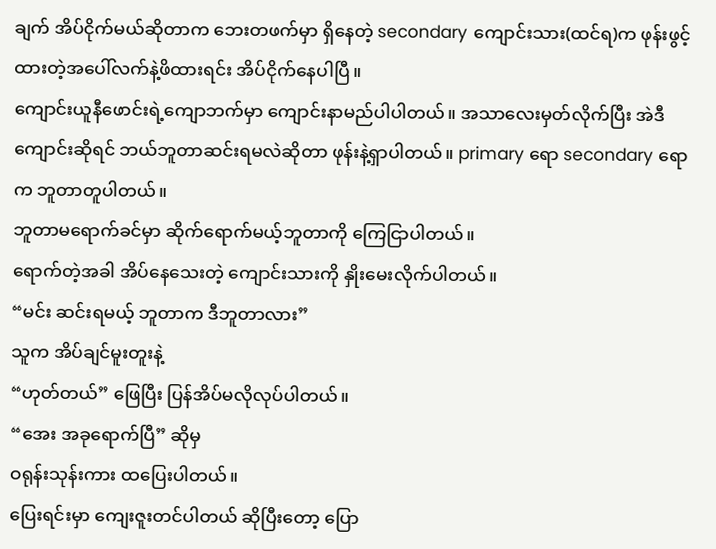ချက် အိပ်ငိုက်မယ်ဆိုတာက ဘေးတဖက်မှာ ရှိနေတဲ့ secondary ကျောင်းသား(ထင်ရ)က ဖုန်းဖွင့်ထားတဲ့အပေါ်လက်နဲ့ဖိထားရင်း အိပ်ငိုက်နေပါပြီ။
ကျောင်းယူနီဖောင်းရဲ့ကျောဘက်မှာ ကျောင်းနာမည်ပါပါတယ်။ အသာလေးမှတ်လိုက်ပြီး အဲဒီကျောင်းဆိုရင် ဘယ်ဘူတာဆင်းရမလဲဆိုတာ ဖုန်းနဲ့ရှာပါတယ်။ primary ရော secondary ရောက ဘူတာတူပါတယ်။
ဘူတာမရောက်ခင်မှာ ဆိုက်ရောက်မယ့်ဘူတာကို ကြေငြာပါတယ်။
ရောက်တဲ့အခါ အိပ်နေသေးတဲ့ ကျောင်းသားကို နှိုးမေးလိုက်ပါတယ်။
“မင်း ဆင်းရမယ့် ဘူတာက ဒီဘူတာလား”
သူက အိပ်ချင်မူးတူးနဲ့
“ဟုတ်တယ်” ဖြေပြီး ပြန်အိပ်မလိုလုပ်ပါတယ်။
“အေး အခုရောက်ပြီ” ဆိုမှ
ဝရုန်းသုန်းကား ထပြေးပါတယ်။
ပြေးရင်းမှာ ကျေးဇူးတင်ပါတယ် ဆိုပြီးတော့ ပြော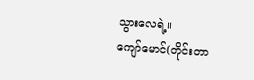သွားလေရဲ့။
ကျော်မောင်(တိုင်းတာ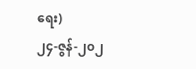ရေး)
၂၄-ဇွန်-၂၀၂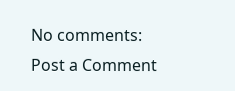No comments:
Post a Comment